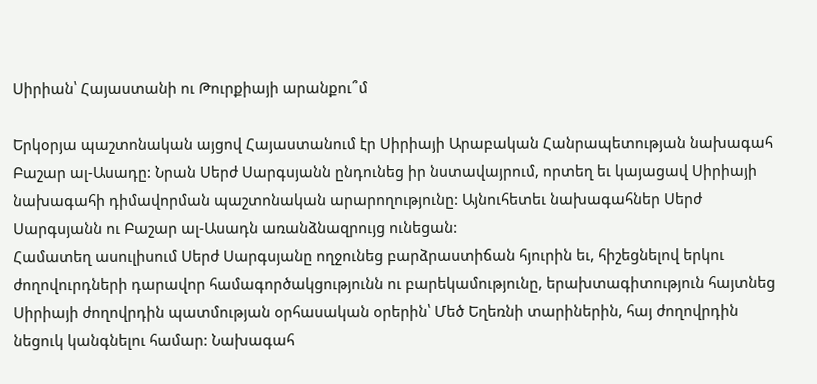Սիրիան՝ Հայաստանի ու Թուրքիայի արանքու՞մ

Երկօրյա պաշտոնական այցով Հայաստանում էր Սիրիայի Արաբական Հանրապետության նախագահ Բաշար ալ-Ասադը: Նրան Սերժ Սարգսյանն ընդունեց իր նստավայրում, որտեղ եւ կայացավ Սիրիայի նախագահի դիմավորման պաշտոնական արարողությունը: Այնուհետեւ նախագահներ Սերժ Սարգսյանն ու Բաշար ալ-Ասադն առանձնազրույց ունեցան:
Համատեղ ասուլիսում Սերժ Սարգսյանը ողջունեց բարձրաստիճան հյուրին եւ, հիշեցնելով երկու ժողովուրդների դարավոր համագործակցությունն ու բարեկամությունը, երախտագիտություն հայտնեց Սիրիայի ժողովրդին պատմության օրհասական օրերին՝ Մեծ Եղեռնի տարիներին, հայ ժողովրդին նեցուկ կանգնելու համար: Նախագահ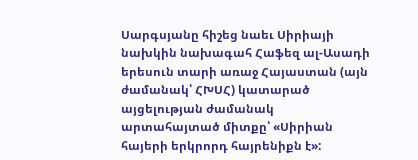Սարգսյանը հիշեց նաեւ Սիրիայի նախկին նախագահ Հաֆեզ ալ-Ասադի երեսուն տարի առաջ Հայաստան (այն ժամանակ՝ ՀԽՍՀ) կատարած այցելության ժամանակ արտահայտած միտքը՝ «Սիրիան հայերի երկրորդ հայրենիքն է»: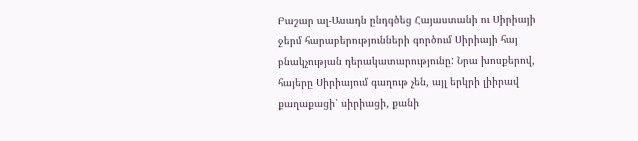Բաշար ալ-Ասադն ընդգծեց Հայաստանի ու Սիրիայի ջերմ հարաբերությունների գործում Սիրիայի հայ բնակչության դերակատարությունը: Նրա խոսքերով, հայերը Սիրիայում գաղութ չեն, այլ երկրի լիիրավ քաղաքացի՝ սիրիացի, քանի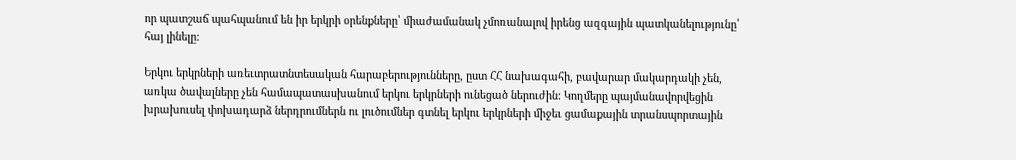որ պատշաճ պահպանում են իր երկրի օրենքները՝ միաժամանակ չմոռանալով իրենց ազգային պատկանելությունը՝ հայ լինելը:

Երկու երկրների առեւտրատնտեսական հարաբերությունները, ըստ ՀՀ նախագահի, բավարար մակարդակի չեն, առկա ծավալները չեն համապատասխանում երկու երկրների ունեցած ներուժին: Կողմերը պայմանավորվեցին խրախուսել փոխադարձ ներդրումներն ու լուծումներ գտնել երկու երկրների միջեւ ցամաքային տրանսպորտային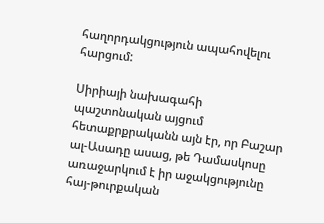հաղորդակցություն ապահովելու հարցում:

Սիրիայի նախագահի պաշտոնական այցում հետաքրքրականն այն էր, որ Բաշար ալ-Ասադը ասաց, թե Դամասկոսը առաջարկում է իր աջակցությունը հայ-թուրքական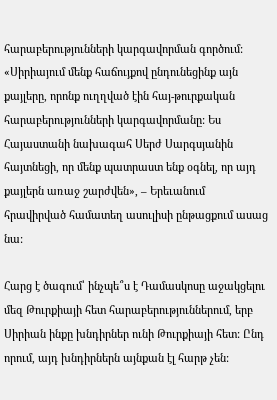հարաբերությունների կարգավորման գործում: «Սիրիայում մենք հաճույքով ընդունեցինք այն քայլերը, որոնք ուղղված էին հայ-թուրքական հարաբերությունների կարգավորմանը: Ես Հայաստանի նախագահ Սերժ Սարգսյանին հայտնեցի, որ մենք պատրաստ ենք օգնել, որ այդ քայլերն առաջ շարժվեն», – Երեւանում հրավիրված համատեղ ասուլիսի ընթացքում ասաց նա:

Հարց է ծագում՝ ինչպե՞ս է Դամասկոսը աջակցելու մեզ Թուրքիայի հետ հարաբերություններում, երբ Սիրիան ինքը խնդիրներ ունի Թուրքիայի հետ: Ընդ որում, այդ խնդիրներն այնքան էլ հարթ չեն: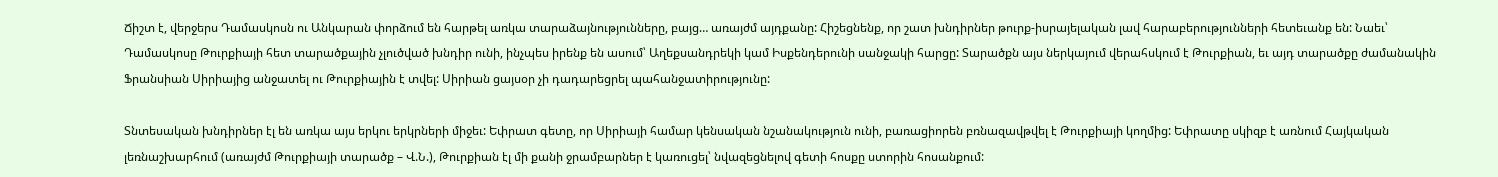Ճիշտ է, վերջերս Դամասկոսն ու Անկարան փորձում են հարթել առկա տարաձայնությունները, բայց… առայժմ այդքանը: Հիշեցնենք, որ շատ խնդիրներ թուրք-իսրայելական լավ հարաբերությունների հետեւանք են: Նաեւ՝ Դամասկոսը Թուրքիայի հետ տարածքային չլուծված խնդիր ունի, ինչպես իրենք են ասում՝ Աղեքսանդրեկի կամ Իսքենդերունի սանջակի հարցը: Տարածքն այս ներկայում վերահսկում է Թուրքիան, եւ այդ տարածքը ժամանակին Ֆրանսիան Սիրիայից անջատել ու Թուրքիային է տվել: Սիրիան ցայսօր չի դադարեցրել պահանջատիրությունը:

Տնտեսական խնդիրներ էլ են առկա այս երկու երկրների միջեւ: Եփրատ գետը, որ Սիրիայի համար կենսական նշանակություն ունի, բառացիորեն բռնազավթվել է Թուրքիայի կողմից: Եփրատը սկիզբ է առնում Հայկական լեռնաշխարհում (առայժմ Թուրքիայի տարածք – Վ.Ն.), Թուրքիան էլ մի քանի ջրամբարներ է կառուցել՝ նվազեցնելով գետի հոսքը ստորին հոսանքում: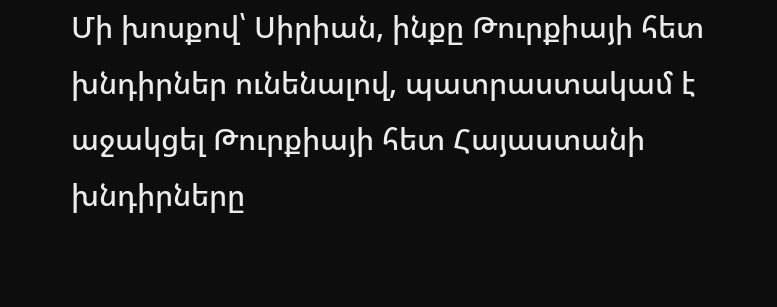Մի խոսքով՝ Սիրիան, ինքը Թուրքիայի հետ խնդիրներ ունենալով, պատրաստակամ է աջակցել Թուրքիայի հետ Հայաստանի խնդիրները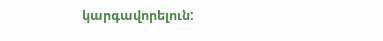կարգավորելուն: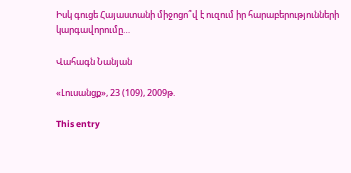Իսկ գուցե Հայաստանի միջոցո՞վ է ուզում իր հարաբերությունների կարգավորումը…

Վահագն Նանյան

«Լուսանցք», 23 (109), 2009թ.

This entry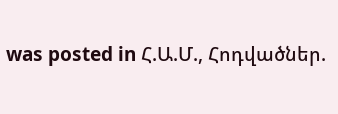was posted in Հ.Ա.Մ., Հոդվածներ.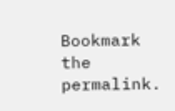Bookmark the permalink.